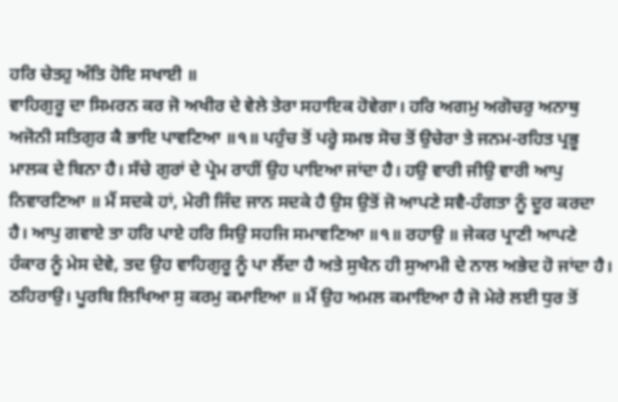ਹਰਿ ਚੇਤਹੁ ਅੰਤਿ ਹੋਇ ਸਖਾਈ ॥
ਵਾਹਿਗੁਰੂ ਦਾ ਸਿਮਰਨ ਕਰ ਜੋ ਅਖੀਰ ਦੇ ਵੇਲੇ ਤੇਰਾ ਸਹਾਇਕ ਹੋਵੇਗਾ। ਹਰਿ ਅਗਮੁ ਅਗੋਚਰੁ ਅਨਾਥੁ ਅਜੋਨੀ ਸਤਿਗੁਰ ਕੈ ਭਾਇ ਪਾਵਣਿਆ ॥੧॥ ਪਹੁੰਚ ਤੋਂ ਪਰ੍ਹੇ ਸਮਝ ਸੋਚ ਤੋਂ ਉਚੇਰਾ ਤੇ ਜਨਮ-ਰਹਿਤ ਪ੍ਰਭੂ ਮਾਲਕ ਦੇ ਬਿਨਾ ਹੈ। ਸੱਚੇ ਗੁਰਾਂ ਦੇ ਪ੍ਰੇਮ ਰਾਹੀਂ ਉਹ ਪਾਇਆ ਜਾਂਦਾ ਹੈ। ਹਉ ਵਾਰੀ ਜੀਉ ਵਾਰੀ ਆਪੁ ਨਿਵਾਰਣਿਆ ॥ ਮੈਂ ਸਦਕੇ ਹਾਂ, ਮੇਰੀ ਜਿੰਦ ਜਾਨ ਸਦਕੇ ਹੈ ਉਸ ਉਤੋਂ ਜੋ ਆਪਣੇ ਸਵੈ-ਹੰਗਤਾ ਨੂੰ ਦੂਰ ਕਰਦਾ ਹੈ। ਆਪੁ ਗਵਾਏ ਤਾ ਹਰਿ ਪਾਏ ਹਰਿ ਸਿਉ ਸਹਜਿ ਸਮਾਵਣਿਆ ॥੧॥ ਰਹਾਉ ॥ ਜੇਕਰ ਪ੍ਰਾਣੀ ਆਪਣੇ ਹੰਕਾਰ ਨੂੰ ਮੇਸ ਦੇਵੇ, ਤਦ ਉਹ ਵਾਹਿਗੁਰੂ ਨੂੰ ਪਾ ਲੈਂਦਾ ਹੈ ਅਤੇ ਸੁਖੈਨ ਹੀ ਸੁਆਮੀ ਦੇ ਨਾਲ ਅਭੇਦ ਹੋ ਜਾਂਦਾ ਹੈ। ਠਹਿਰਾਉ। ਪੂਰਬਿ ਲਿਖਿਆ ਸੁ ਕਰਮੁ ਕਮਾਇਆ ॥ ਮੈਂ ਉਹ ਅਮਲ ਕਮਾਇਆ ਹੈ ਜੋ ਮੇਰੇ ਲਈ ਧੁਰ ਤੋਂ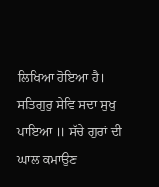ਲਿਖਿਆ ਹੋਇਆ ਹੈ। ਸਤਿਗੁਰੁ ਸੇਵਿ ਸਦਾ ਸੁਖੁ ਪਾਇਆ ॥ ਸੱਚੇ ਗੁਰਾਂ ਦੀ ਘਾਲ ਕਮਾਉਣ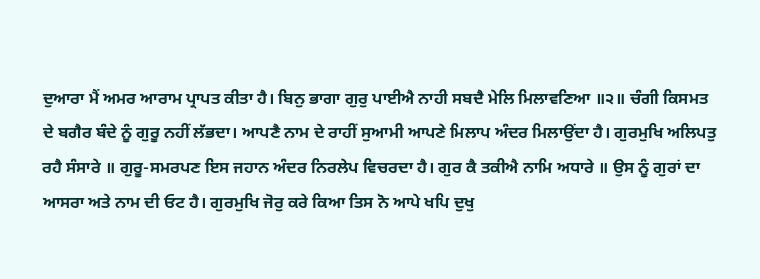ਦੁਆਰਾ ਮੈਂ ਅਮਰ ਆਰਾਮ ਪ੍ਰਾਪਤ ਕੀਤਾ ਹੈ। ਬਿਨੁ ਭਾਗਾ ਗੁਰੁ ਪਾਈਐ ਨਾਹੀ ਸਬਦੈ ਮੇਲਿ ਮਿਲਾਵਣਿਆ ॥੨॥ ਚੰਗੀ ਕਿਸਮਤ ਦੇ ਬਗੈਰ ਬੰਦੇ ਨੂੰ ਗੁਰੂ ਨਹੀਂ ਲੱਭਦਾ। ਆਪਣੈ ਨਾਮ ਦੇ ਰਾਹੀਂ ਸੁਆਮੀ ਆਪਣੇ ਮਿਲਾਪ ਅੰਦਰ ਮਿਲਾਉਂਦਾ ਹੈ। ਗੁਰਮੁਖਿ ਅਲਿਪਤੁ ਰਹੈ ਸੰਸਾਰੇ ॥ ਗੁਰੂ-ਸਮਰਪਣ ਇਸ ਜਹਾਨ ਅੰਦਰ ਨਿਰਲੇਪ ਵਿਚਰਦਾ ਹੈ। ਗੁਰ ਕੈ ਤਕੀਐ ਨਾਮਿ ਅਧਾਰੇ ॥ ਉਸ ਨੂੰ ਗੁਰਾਂ ਦਾ ਆਸਰਾ ਅਤੇ ਨਾਮ ਦੀ ਓਟ ਹੈ। ਗੁਰਮੁਖਿ ਜੋਰੁ ਕਰੇ ਕਿਆ ਤਿਸ ਨੋ ਆਪੇ ਖਪਿ ਦੁਖੁ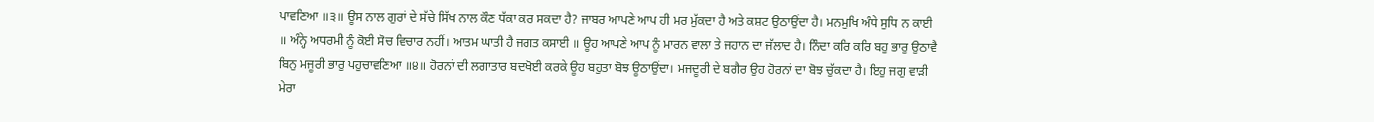ਪਾਵਣਿਆ ॥੩॥ ਊਸ ਨਾਲ ਗੁਰਾਂ ਦੇ ਸੱਚੇ ਸਿੱਖ ਨਾਲ ਕੌਣ ਧੱਕਾ ਕਰ ਸਕਦਾ ਹੈ? ਜਾਬਰ ਆਪਣੇ ਆਪ ਹੀ ਮਰ ਮੁੱਕਦਾ ਹੈ ਅਤੇ ਕਸ਼ਟ ਉਠਾਉਂਦਾ ਹੈ। ਮਨਮੁਖਿ ਅੰਧੇ ਸੁਧਿ ਨ ਕਾਈ ॥ ਅੰਨ੍ਹੇ ਅਧਰਮੀ ਨੂੰ ਕੋਈ ਸੋਚ ਵਿਚਾਰ ਨਹੀਂ। ਆਤਮ ਘਾਤੀ ਹੈ ਜਗਤ ਕਸਾਈ ॥ ਊਹ ਆਪਣੇ ਆਪ ਨੂੰ ਮਾਰਨ ਵਾਲਾ ਤੇ ਜਹਾਨ ਦਾ ਜੱਲਾਦ ਹੈ। ਨਿੰਦਾ ਕਰਿ ਕਰਿ ਬਹੁ ਭਾਰੁ ਉਠਾਵੈ ਬਿਨੁ ਮਜੂਰੀ ਭਾਰੁ ਪਹੁਚਾਵਣਿਆ ॥੪॥ ਹੋਰਨਾਂ ਦੀ ਲਗਾਤਾਰ ਬਦਖੋਈ ਕਰਕੇ ਊਹ ਬਹੁਤਾ ਬੋਝ ਊਠਾਉਂਦਾ। ਮਜਦੂਰੀ ਦੇ ਬਗੈਰ ਉਹ ਹੋਰਨਾਂ ਦਾ ਬੋਝ ਚੁੱਕਦਾ ਹੈ। ਇਹੁ ਜਗੁ ਵਾੜੀ ਮੇਰਾ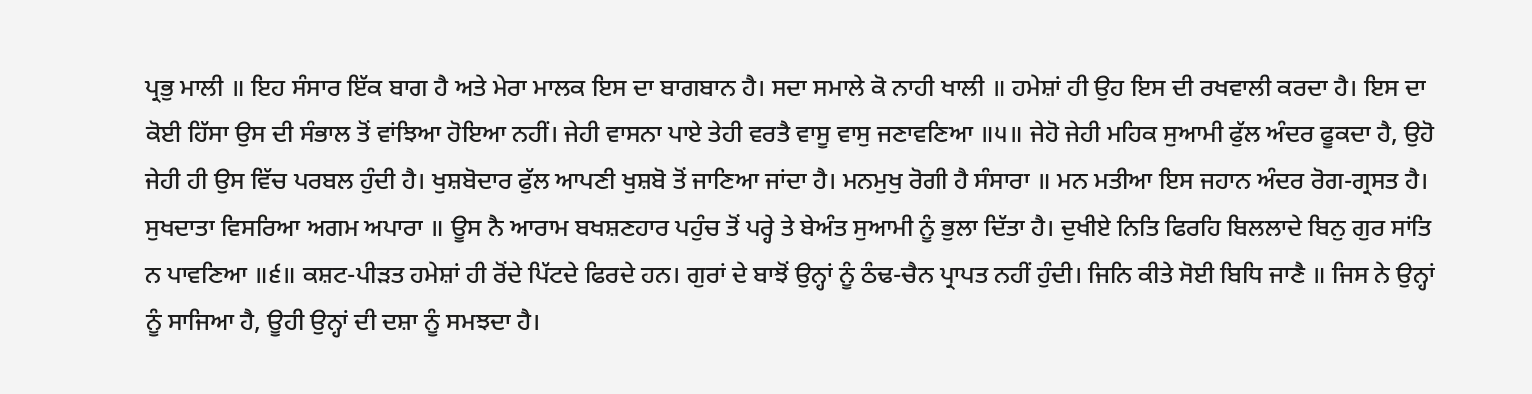ਪ੍ਰਭੁ ਮਾਲੀ ॥ ਇਹ ਸੰਸਾਰ ਇੱਕ ਬਾਗ ਹੈ ਅਤੇ ਮੇਰਾ ਮਾਲਕ ਇਸ ਦਾ ਬਾਗਬਾਨ ਹੈ। ਸਦਾ ਸਮਾਲੇ ਕੋ ਨਾਹੀ ਖਾਲੀ ॥ ਹਮੇਸ਼ਾਂ ਹੀ ਉਹ ਇਸ ਦੀ ਰਖਵਾਲੀ ਕਰਦਾ ਹੈ। ਇਸ ਦਾ ਕੋਈ ਹਿੱਸਾ ਉਸ ਦੀ ਸੰਭਾਲ ਤੋਂ ਵਾਂਝਿਆ ਹੋਇਆ ਨਹੀਂ। ਜੇਹੀ ਵਾਸਨਾ ਪਾਏ ਤੇਹੀ ਵਰਤੈ ਵਾਸੂ ਵਾਸੁ ਜਣਾਵਣਿਆ ॥੫॥ ਜੇਹੋ ਜੇਹੀ ਮਹਿਕ ਸੁਆਮੀ ਫੁੱਲ ਅੰਦਰ ਫੂਕਦਾ ਹੈ, ਉਹੋ ਜੇਹੀ ਹੀ ਉਸ ਵਿੱਚ ਪਰਬਲ ਹੁੰਦੀ ਹੈ। ਖੁਸ਼ਬੋਦਾਰ ਫੁੱਲ ਆਪਣੀ ਖੁਸ਼ਬੋ ਤੋਂ ਜਾਣਿਆ ਜਾਂਦਾ ਹੈ। ਮਨਮੁਖੁ ਰੋਗੀ ਹੈ ਸੰਸਾਰਾ ॥ ਮਨ ਮਤੀਆ ਇਸ ਜਹਾਨ ਅੰਦਰ ਰੋਗ-ਗ੍ਰਸਤ ਹੈ। ਸੁਖਦਾਤਾ ਵਿਸਰਿਆ ਅਗਮ ਅਪਾਰਾ ॥ ਊਸ ਨੈ ਆਰਾਮ ਬਖਸ਼ਣਹਾਰ ਪਹੁੰਚ ਤੋਂ ਪਰ੍ਹੇ ਤੇ ਬੇਅੰਤ ਸੁਆਮੀ ਨੂੰ ਭੁਲਾ ਦਿੱਤਾ ਹੈ। ਦੁਖੀਏ ਨਿਤਿ ਫਿਰਹਿ ਬਿਲਲਾਦੇ ਬਿਨੁ ਗੁਰ ਸਾਂਤਿ ਨ ਪਾਵਣਿਆ ॥੬॥ ਕਸ਼ਟ-ਪੀੜਤ ਹਮੇਸ਼ਾਂ ਹੀ ਰੋਂਦੇ ਪਿੱਟਦੇ ਫਿਰਦੇ ਹਨ। ਗੁਰਾਂ ਦੇ ਬਾਝੋਂ ਉਨ੍ਹਾਂ ਨੂੰ ਠੰਢ-ਚੈਨ ਪ੍ਰਾਪਤ ਨਹੀਂ ਹੁੰਦੀ। ਜਿਨਿ ਕੀਤੇ ਸੋਈ ਬਿਧਿ ਜਾਣੈ ॥ ਜਿਸ ਨੇ ਉਨ੍ਹਾਂ ਨੂੰ ਸਾਜਿਆ ਹੈ, ਊਹੀ ਉਨ੍ਹਾਂ ਦੀ ਦਸ਼ਾ ਨੂੰ ਸਮਝਦਾ ਹੈ।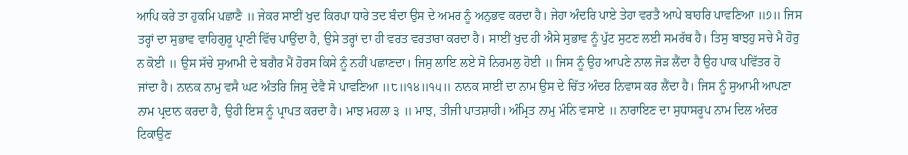ਆਪਿ ਕਰੇ ਤਾ ਹੁਕਮਿ ਪਛਾਣੈ ॥ ਜੇਕਰ ਸਾਈਂ ਖੁਦ ਕਿਰਪਾ ਧਾਰੇ ਤਦ ਬੰਦਾ ਉਸ ਦੇ ਅਮਰ ਨੂੰ ਅਨੁਭਵ ਕਰਦਾ ਹੈ। ਜੇਹਾ ਅੰਦਰਿ ਪਾਏ ਤੇਹਾ ਵਰਤੈ ਆਪੇ ਬਾਹਰਿ ਪਾਵਣਿਆ ॥੭॥ ਜਿਸ ਤਰ੍ਹਾਂ ਦਾ ਸੁਭਾਵ ਵਾਹਿਗੁਰੂ ਪ੍ਰਾਣੀ ਵਿੱਚ ਪਾਉਂਦਾ ਹੈ, ਉਸੇ ਤਰ੍ਹਾਂ ਦਾ ਹੀ ਵਰਤ ਵਰਤਾਰਾ ਕਰਦਾ ਹੈ। ਸਾਈਂ ਖੁਦ ਹੀ ਐਸੇ ਸੁਭਾਵ ਨੂੰ ਪੁੱਟ ਸੁਟਣ ਲਈ ਸਮਰੱਥ ਹੈ। ਤਿਸੁ ਬਾਝਹੁ ਸਚੇ ਮੈ ਹੋਰੁ ਨ ਕੋਈ ॥ ਉਸ ਸੱਚੇ ਸੁਆਮੀ ਦੇ ਬਗੈਰ ਮੈਂ ਹੋਰਸ ਕਿਸੇ ਨੂੰ ਨਹੀਂ ਪਛਾਣਦਾ। ਜਿਸੁ ਲਾਇ ਲਏ ਸੋ ਨਿਰਮਲੁ ਹੋਈ ॥ ਜਿਸ ਨੂੰ ਉਹ ਆਪਣੇ ਨਾਲ ਜੋੜ ਲੈਂਦਾ ਹੈ ਉਹ ਪਾਕ ਪਵਿੱਤਰ ਹੋ ਜਾਂਦਾ ਹੈ। ਨਾਨਕ ਨਾਮੁ ਵਸੈ ਘਟ ਅੰਤਰਿ ਜਿਸੁ ਦੇਵੈ ਸੋ ਪਾਵਣਿਆ ॥੮॥੧੪॥੧੫॥ ਨਾਨਕ ਸਾਈਂ ਦਾ ਨਾਮ ਉਸ ਦੇ ਚਿੱਤ ਅੰਦਰ ਨਿਵਾਸ ਕਰ ਲੈਂਦਾ ਹੈ। ਜਿਸ ਨੂੰ ਸੁਆਮੀ ਆਪਣਾ ਨਾਮ ਪ੍ਰਦਾਨ ਕਰਦਾ ਹੈ, ਉਹੀ ਇਸ ਨੂੰ ਪ੍ਰਾਪਤ ਕਰਦਾ ਹੈ। ਮਾਝ ਮਹਲਾ ੩ ॥ ਮਾਝ, ਤੀਜੀ ਪਾਤਸ਼ਾਹੀ। ਅੰਮ੍ਰਿਤ ਨਾਮੁ ਮੰਨਿ ਵਸਾਏ ॥ ਨਾਰਾਇਣ ਦਾ ਸੁਧਾਸਰੂਪ ਨਾਮ ਦਿਲ ਅੰਦਰ ਟਿਕਾਉਣ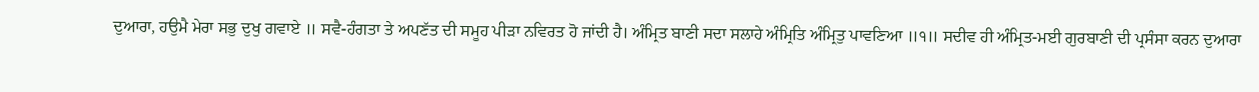ਦੁਆਰਾ, ਹਉਮੈ ਮੇਰਾ ਸਭੁ ਦੁਖੁ ਗਵਾਏ ॥ ਸਵੈ-ਹੰਗਤਾ ਤੇ ਅਪਣੱਤ ਦੀ ਸਮੂਹ ਪੀੜਾ ਨਵਿਰਤ ਹੋ ਜਾਂਦੀ ਹੈ। ਅੰਮ੍ਰਿਤ ਬਾਣੀ ਸਦਾ ਸਲਾਹੇ ਅੰਮ੍ਰਿਤਿ ਅੰਮ੍ਰਿਤੁ ਪਾਵਣਿਆ ॥੧॥ ਸਦੀਵ ਹੀ ਅੰਮ੍ਰਿਤ-ਮਈ ਗੁਰਬਾਣੀ ਦੀ ਪ੍ਰਸੰਸਾ ਕਰਨ ਦੁਆਰਾ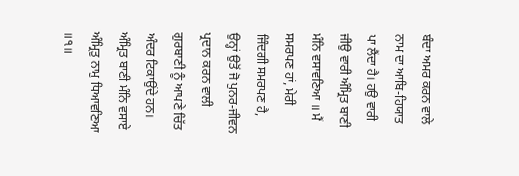ਬੰਦਾ ਅਮਰ ਕਰਨ ਵਾਲੇ ਨਾਮ ਦਾ ਆਬਿ-ਹਿਯਾਤ ਪਾ ਲੈਂਦਾ ਹੈ। ਹਉ ਵਾਰੀ ਜੀਉ ਵਾਰੀ ਅੰਮ੍ਰਿਤ ਬਾਣੀ ਮੰਨਿ ਵਸਾਵਣਿਆ ॥ ਮੈਂ ਸਮਰਪਣ ਹਾਂ, ਮੇਰੀ ਜਿੰਦਗੀ ਸਮਰਪਣ ਹੈ, ਉਨ੍ਹਾਂ ਉਤੋਂ ਜੋ ਪੁਨਰ-ਜੀਵਨ ਪ੍ਰਦਾਨ ਕਰਨ ਵਾਲੀ ਗੁਰਬਾਣੀ ਨੂੰ ਆਪਣੇ ਚਿੱਤ ਅੰਦਰ ਟਿਕਾਉਂਦੇ ਹਨ। ਅੰਮ੍ਰਿਤ ਬਾਣੀ ਮੰਨਿ ਵਸਾਏ ਅੰਮ੍ਰਿਤੁ ਨਾਮੁ ਧਿਆਵਣਿਆ ॥੧॥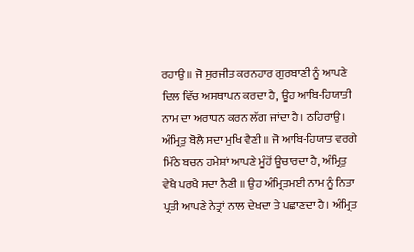ਰਹਾਉ ॥ ਜੋ ਸੁਰਜੀਤ ਕਰਨਹਾਰ ਗੁਰਬਾਣੀ ਨੂੰ ਆਪਣੇ ਦਿਲ ਵਿੱਚ ਅਸਥਾਪਨ ਕਰਦਾ ਹੈ, ਊਹ ਆਬਿ-ਹਿਯਾਤੀ ਨਾਮ ਦਾ ਅਰਾਧਨ ਕਰਨ ਲੱਗ ਜਾਂਦਾ ਹੈ। ਠਹਿਰਾਉ। ਅੰਮ੍ਰਿਤੁ ਬੋਲੈ ਸਦਾ ਮੁਖਿ ਵੈਣੀ ॥ ਜੋ ਆਬਿ-ਹਿਯਾਤ ਵਰਗੇ ਮਿੱਠੇ ਬਚਨ ਹਮੇਸ਼ਾਂ ਆਪਣੇ ਮੂੰਹੋਂ ਊਚਾਰਦਾ ਹੈ, ਅੰਮ੍ਰਿਤੁ ਵੇਖੈ ਪਰਖੈ ਸਦਾ ਨੈਣੀ ॥ ਉਹ ਅੰਮ੍ਰਿਤਮਈ ਨਾਮ ਨੂੰ ਨਿਤਾ ਪ੍ਰਤੀ ਆਪਣੇ ਨੇਤ੍ਰਾਂ ਨਾਲ ਦੇਖਦਾ ਤੇ ਪਛਾਣਦਾ ਹੈ। ਅੰਮ੍ਰਿਤ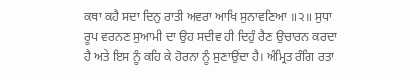ਕਥਾ ਕਹੈ ਸਦਾ ਦਿਨੁ ਰਾਤੀ ਅਵਰਾ ਆਖਿ ਸੁਨਾਵਣਿਆ ॥੨॥ ਸੁਧਾ ਰੂਪ ਵਰਨਣ ਸੁਆਮੀ ਦਾ ਉਹ ਸਦੀਵ ਹੀ ਦਿਹੁੰ ਰੈਣ ਉਚਾਰਨ ਕਰਦਾ ਹੈ ਅਤੇ ਇਸ ਨੂੰ ਕਹਿ ਕੇ ਹੋਰਨਾ ਨੂੰ ਸੁਣਾਉਂਦਾ ਹੈ। ਅੰਮ੍ਰਿਤ ਰੰਗਿ ਰਤਾ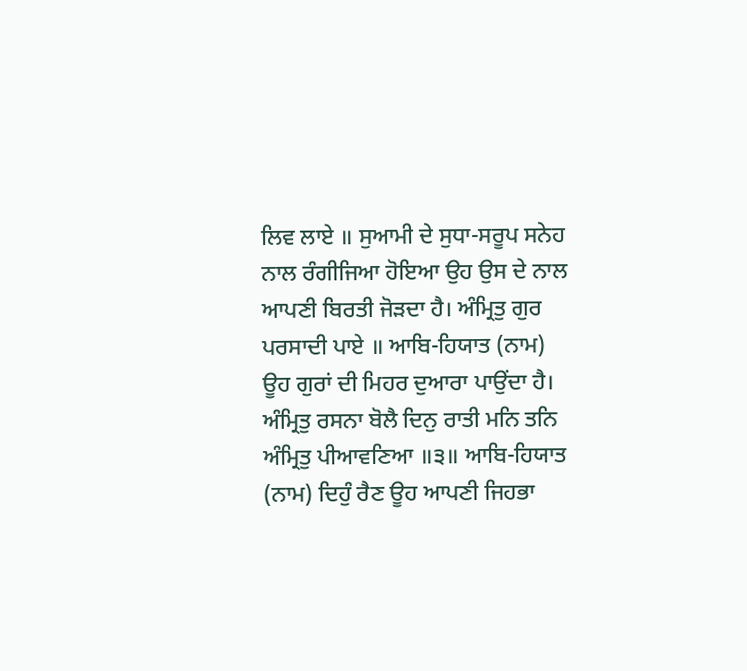ਲਿਵ ਲਾਏ ॥ ਸੁਆਮੀ ਦੇ ਸੁਧਾ-ਸਰੂਪ ਸਨੇਹ ਨਾਲ ਰੰਗੀਜਿਆ ਹੋਇਆ ਉਹ ਉਸ ਦੇ ਨਾਲ ਆਪਣੀ ਬਿਰਤੀ ਜੋੜਦਾ ਹੈ। ਅੰਮ੍ਰਿਤੁ ਗੁਰ ਪਰਸਾਦੀ ਪਾਏ ॥ ਆਬਿ-ਹਿਯਾਤ (ਨਾਮ) ਊਹ ਗੁਰਾਂ ਦੀ ਮਿਹਰ ਦੁਆਰਾ ਪਾਉਂਦਾ ਹੈ। ਅੰਮ੍ਰਿਤੁ ਰਸਨਾ ਬੋਲੈ ਦਿਨੁ ਰਾਤੀ ਮਨਿ ਤਨਿ ਅੰਮ੍ਰਿਤੁ ਪੀਆਵਣਿਆ ॥੩॥ ਆਬਿ-ਹਿਯਾਤ (ਨਾਮ) ਦਿਹੁੰ ਰੈਣ ਊਹ ਆਪਣੀ ਜਿਹਭਾ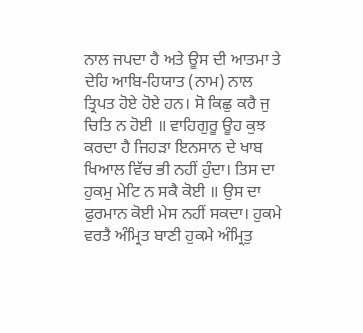ਨਾਲ ਜਪਦਾ ਹੈ ਅਤੇ ਊਸ ਦੀ ਆਤਮਾ ਤੇ ਦੇਹਿ ਆਬਿ-ਹਿਯਾਤ (ਨਾਮ) ਨਾਲ ਤ੍ਰਿਪਤ ਹੋਏ ਹੋਏ ਹਨ। ਸੋ ਕਿਛੁ ਕਰੈ ਜੁ ਚਿਤਿ ਨ ਹੋਈ ॥ ਵਾਹਿਗੁਰੂ ਊਹ ਕੁਝ ਕਰਦਾ ਹੈ ਜਿਹੜਾ ਇਨਸਾਨ ਦੇ ਖਾਬ ਖਿਆਲ ਵਿੱਚ ਭੀ ਨਹੀਂ ਹੁੰਦਾ। ਤਿਸ ਦਾ ਹੁਕਮੁ ਮੇਟਿ ਨ ਸਕੈ ਕੋਈ ॥ ਉਸ ਦਾ ਫੁਰਮਾਨ ਕੋਈ ਮੇਸ ਨਹੀਂ ਸਕਦਾ। ਹੁਕਮੇ ਵਰਤੈ ਅੰਮ੍ਰਿਤ ਬਾਣੀ ਹੁਕਮੇ ਅੰਮ੍ਰਿਤੁ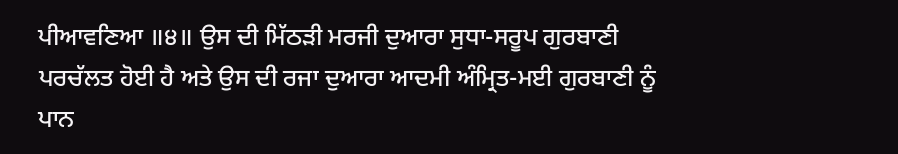ਪੀਆਵਣਿਆ ॥੪॥ ਉਸ ਦੀ ਮਿੱਠੜੀ ਮਰਜੀ ਦੁਆਰਾ ਸੁਧਾ-ਸਰੂਪ ਗੁਰਬਾਣੀ ਪਰਚੱਲਤ ਹੋਈ ਹੈ ਅਤੇ ਉਸ ਦੀ ਰਜਾ ਦੁਆਰਾ ਆਦਮੀ ਅੰਮ੍ਰਿਤ-ਮਈ ਗੁਰਬਾਣੀ ਨੂੰ ਪਾਨ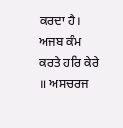ਕਰਦਾ ਹੈ। ਅਜਬ ਕੰਮ ਕਰਤੇ ਹਰਿ ਕੇਰੇ ॥ ਅਸਚਰਜ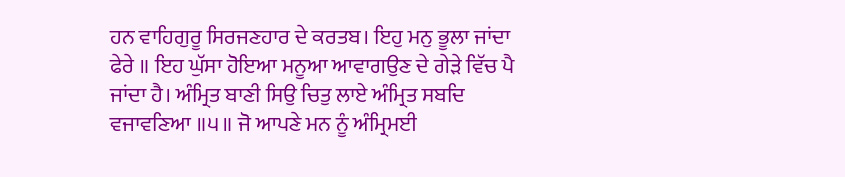ਹਨ ਵਾਹਿਗੁਰੂ ਸਿਰਜਣਹਾਰ ਦੇ ਕਰਤਬ। ਇਹੁ ਮਨੁ ਭੂਲਾ ਜਾਂਦਾ ਫੇਰੇ ॥ ਇਹ ਘੁੱਸਾ ਹੋਇਆ ਮਨੂਆ ਆਵਾਗਉਣ ਦੇ ਗੇੜੇ ਵਿੱਚ ਪੈ ਜਾਂਦਾ ਹੈ। ਅੰਮ੍ਰਿਤ ਬਾਣੀ ਸਿਉ ਚਿਤੁ ਲਾਏ ਅੰਮ੍ਰਿਤ ਸਬਦਿ ਵਜਾਵਣਿਆ ॥੫॥ ਜੋ ਆਪਣੇ ਮਨ ਨੂੰ ਅੰਮ੍ਰਿਮਈ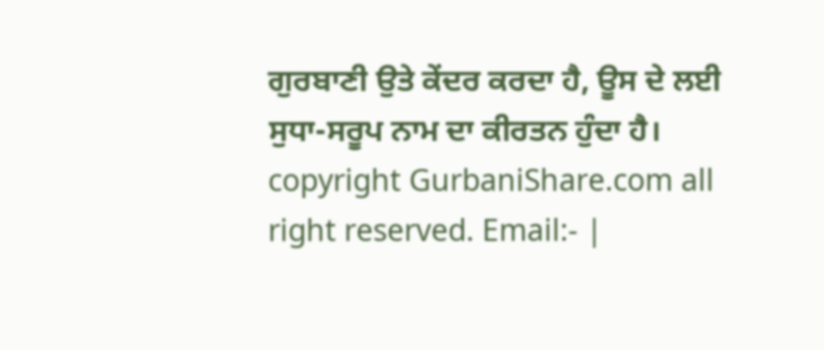ਗੁਰਬਾਣੀ ਉਤੇ ਕੇਂਦਰ ਕਰਦਾ ਹੈ, ਊਸ ਦੇ ਲਈ ਸੁਧਾ-ਸਰੂਪ ਨਾਮ ਦਾ ਕੀਰਤਨ ਹੁੰਦਾ ਹੈ। copyright GurbaniShare.com all right reserved. Email:- |